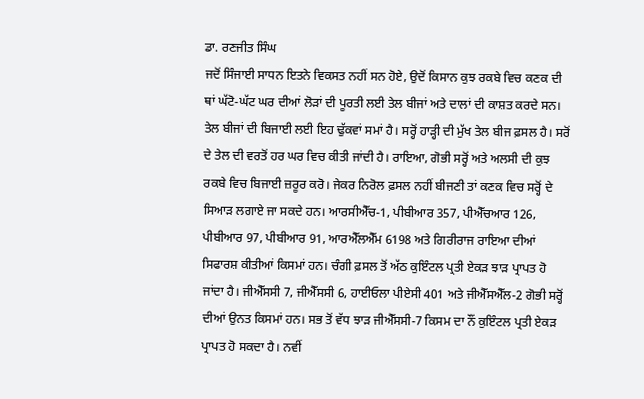ਡਾ. ਰਣਜੀਤ ਸਿੰਘ
ਜਦੋਂ ਸਿੰਜਾਈ ਸਾਧਨ ਇਤਨੇ ਵਿਕਸਤ ਨਹੀਂ ਸਨ ਹੋਏ, ਉਦੋਂ ਕਿਸਾਨ ਕੁਝ ਰਕਬੇ ਵਿਚ ਕਣਕ ਦੀ ਥਾਂ ਘੱਟੋ-ਘੱਟ ਘਰ ਦੀਆਂ ਲੋੜਾਂ ਦੀ ਪੂਰਤੀ ਲਈ ਤੇਲ ਬੀਜਾਂ ਅਤੇ ਦਾਲਾਂ ਦੀ ਕਾਸ਼ਤ ਕਰਦੇ ਸਨ। ਤੇਲ ਬੀਜਾਂ ਦੀ ਬਿਜਾਈ ਲਈ ਇਹ ਢੁੱਕਵਾਂ ਸਮਾਂ ਹੈ। ਸਰ੍ਹੋਂ ਹਾੜ੍ਹੀ ਦੀ ਮੁੱਖ ਤੇਲ ਬੀਜ ਫ਼ਸਲ ਹੈ। ਸਰੋਂ ਦੇ ਤੇਲ ਦੀ ਵਰਤੋਂ ਹਰ ਘਰ ਵਿਚ ਕੀਤੀ ਜਾਂਦੀ ਹੈ। ਰਾਇਆ, ਗੋਭੀ ਸਰ੍ਹੋਂ ਅਤੇ ਅਲਸੀ ਦੀ ਕੁਝ ਰਕਬੇ ਵਿਚ ਬਿਜਾਈ ਜ਼ਰੂਰ ਕਰੋ। ਜੇਕਰ ਨਿਰੋਲ ਫ਼ਸਲ ਨਹੀਂ ਬੀਜਣੀ ਤਾਂ ਕਣਕ ਵਿਚ ਸਰ੍ਹੋਂ ਦੇ ਸਿਆੜ ਲਗਾਏ ਜਾ ਸਕਦੇ ਹਨ। ਆਰਸੀਐੱਚ-1, ਪੀਬੀਆਰ 357, ਪੀਐੱਚਆਰ 126, ਪੀਬੀਆਰ 97, ਪੀਬੀਆਰ 91, ਆਰਐੱਲਐੱਮ 6198 ਅਤੇ ਗਿਰੀਰਾਜ ਰਾਇਆ ਦੀਆਂ ਸਿਫਾਰਸ਼ ਕੀਤੀਆਂ ਕਿਸਮਾਂ ਹਨ। ਚੰਗੀ ਫ਼ਸਲ ਤੋਂ ਅੱਠ ਕੁਇੰਟਲ ਪ੍ਰਤੀ ਏਕੜ ਝਾੜ ਪ੍ਰਾਪਤ ਹੋ ਜਾਂਦਾ ਹੈ। ਜੀਐੱਸਸੀ 7, ਜੀਐੱਸਸੀ 6, ਹਾਈਓਲਾ ਪੀਏਸੀ 401 ਅਤੇ ਜੀਐੱਸਐੱਲ-2 ਗੋਭੀ ਸਰ੍ਹੋਂ ਦੀਆਂ ਉਨਤ ਕਿਸਮਾਂ ਹਨ। ਸਭ ਤੋਂ ਵੱਧ ਝਾੜ ਜੀਐੱਸਸੀ-7 ਕਿਸਮ ਦਾ ਨੌਂ ਕੁਇੰਟਲ ਪ੍ਰਤੀ ਏਕੜ ਪ੍ਰਾਪਤ ਹੋ ਸਕਦਾ ਹੈ। ਨਵੀਂ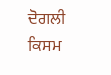ਦੋਗਲੀ ਕਿਸਮ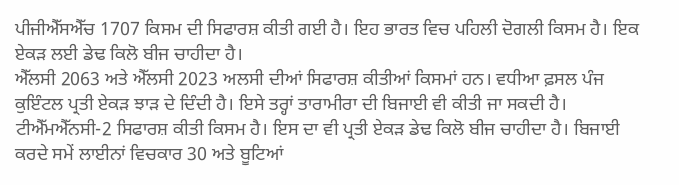ਪੀਜੀਐੱਸਐੱਚ 1707 ਕਿਸਮ ਦੀ ਸਿਫਾਰਸ਼ ਕੀਤੀ ਗਈ ਹੈ। ਇਹ ਭਾਰਤ ਵਿਚ ਪਹਿਲੀ ਦੋਗਲੀ ਕਿਸਮ ਹੈ। ਇਕ ਏਕੜ ਲਈ ਡੇਢ ਕਿਲੋ ਬੀਜ ਚਾਹੀਦਾ ਹੈ।
ਐੱਲਸੀ 2063 ਅਤੇ ਐੱਲਸੀ 2023 ਅਲਸੀ ਦੀਆਂ ਸਿਫਾਰਸ਼ ਕੀਤੀਆਂ ਕਿਸਮਾਂ ਹਨ। ਵਧੀਆ ਫ਼ਸਲ ਪੰਜ ਕੁਇੰਟਲ ਪ੍ਰਤੀ ਏਕੜ ਝਾੜ ਦੇ ਦਿੰਦੀ ਹੈ। ਇਸੇ ਤਰ੍ਹਾਂ ਤਾਰਾਮੀਰਾ ਦੀ ਬਿਜਾਈ ਵੀ ਕੀਤੀ ਜਾ ਸਕਦੀ ਹੈ। ਟੀਐੱਮਐੱਨਸੀ-2 ਸਿਫਾਰਸ਼ ਕੀਤੀ ਕਿਸਮ ਹੈ। ਇਸ ਦਾ ਵੀ ਪ੍ਰਤੀ ਏਕੜ ਡੇਢ ਕਿਲੋ ਬੀਜ ਚਾਹੀਦਾ ਹੈ। ਬਿਜਾਈ ਕਰਦੇ ਸਮੇਂ ਲਾਈਨਾਂ ਵਿਚਕਾਰ 30 ਅਤੇ ਬੂਟਿਆਂ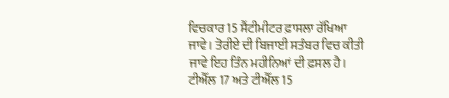ਵਿਚਕਾਰ 15 ਸੈਂਟੀਮੀਟਰ ਫ਼ਾਸਲਾ ਰੱਖਿਆ ਜਾਵੇ। ਤੋਰੀਏ ਦੀ ਬਿਜਾਈ ਸਤੰਬਰ ਵਿਚ ਕੀਤੀ ਜਾਵੇ ਇਹ ਤਿੰਨ ਮਹੀਨਿਆਂ ਦੀ ਫ਼ਸਲ ਹੈ। ਟੀਐੱਲ 17 ਅਤੇ ਟੀਐੱਲ 15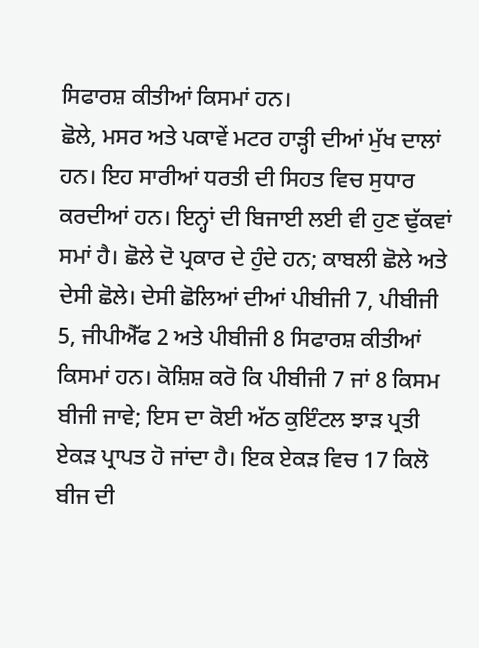ਸਿਫਾਰਸ਼ ਕੀਤੀਆਂ ਕਿਸਮਾਂ ਹਨ।
ਛੋਲੇ, ਮਸਰ ਅਤੇ ਪਕਾਵੇਂ ਮਟਰ ਹਾੜ੍ਹੀ ਦੀਆਂ ਮੁੱਖ ਦਾਲਾਂ ਹਨ। ਇਹ ਸਾਰੀਆਂ ਧਰਤੀ ਦੀ ਸਿਹਤ ਵਿਚ ਸੁਧਾਰ ਕਰਦੀਆਂ ਹਨ। ਇਨ੍ਹਾਂ ਦੀ ਬਿਜਾਈ ਲਈ ਵੀ ਹੁਣ ਢੁੱਕਵਾਂ ਸਮਾਂ ਹੈ। ਛੋਲੇ ਦੋ ਪ੍ਰਕਾਰ ਦੇ ਹੁੰਦੇ ਹਨ; ਕਾਬਲੀ ਛੋਲੇ ਅਤੇ ਦੇਸੀ ਛੋਲੇ। ਦੇਸੀ ਛੋਲਿਆਂ ਦੀਆਂ ਪੀਬੀਜੀ 7, ਪੀਬੀਜੀ 5, ਜੀਪੀਐੱਫ 2 ਅਤੇ ਪੀਬੀਜੀ 8 ਸਿਫਾਰਸ਼ ਕੀਤੀਆਂ ਕਿਸਮਾਂ ਹਨ। ਕੋਸ਼ਿਸ਼ ਕਰੋ ਕਿ ਪੀਬੀਜੀ 7 ਜਾਂ 8 ਕਿਸਮ ਬੀਜੀ ਜਾਵੇ; ਇਸ ਦਾ ਕੋਈ ਅੱਠ ਕੁਇੰਟਲ ਝਾੜ ਪ੍ਰਤੀ ਏਕੜ ਪ੍ਰਾਪਤ ਹੋ ਜਾਂਦਾ ਹੈ। ਇਕ ਏਕੜ ਵਿਚ 17 ਕਿਲੋ ਬੀਜ ਦੀ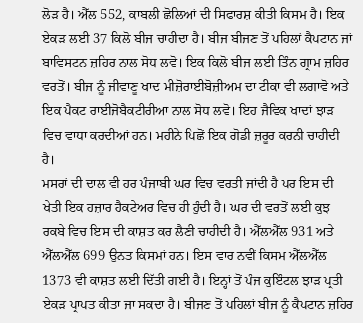ਲੋੜ ਹੈ। ਐੱਲ 552, ਕਾਬਲੀ ਛੋਲਿਆਂ ਦੀ ਸਿਫਾਰਸ਼ ਕੀਤੀ ਕਿਸਮ ਹੈ। ਇਕ ਏਕੜ ਲਈ 37 ਕਿਲੋ ਬੀਜ ਚਾਹੀਦਾ ਹੈ। ਬੀਜ ਬੀਜਣ ਤੋਂ ਪਹਿਲਾਂ ਕੈਪਟਾਨ ਜਾਂ ਬਾਵਿਸਟਨ ਜ਼ਹਿਰ ਨਾਲ ਸੋਧ ਲਵੋ। ਇਕ ਕਿਲੋ ਬੀਜ ਲਈ ਤਿੰਨ ਗ੍ਰਾਮ ਜ਼ਹਿਰ ਵਰਤੋਂ। ਬੀਜ ਨੂੰ ਜੀਵਾਣੂ ਖਾਦ ਮੀਜ਼ੋਰਾਈਬੋਜ਼ੀਅਮ ਦਾ ਟੀਕਾ ਵੀ ਲਗਾਵੋ ਅਤੇ ਇਕ ਪੈਕਟ ਰਾਈਜੋਬੈਕਟੀਰੀਆ ਨਾਲ ਸੋਧ ਲਵੋ। ਇਹ ਜੈਵਿਕ ਖਾਦਾਂ ਝਾੜ ਵਿਚ ਵਾਧਾ ਕਰਦੀਆਂ ਹਨ। ਮਹੀਨੇ ਪਿਛੋਂ ਇਕ ਗੋਡੀ ਜ਼ਰੂਰ ਕਰਨੀ ਚਾਹੀਦੀ ਹੈ।
ਮਸਰਾਂ ਦੀ ਦਾਲ ਵੀ ਹਰ ਪੰਜਾਬੀ ਘਰ ਵਿਚ ਵਰਤੀ ਜਾਂਦੀ ਹੈ ਪਰ ਇਸ ਦੀ ਖੇਤੀ ਇਕ ਹਜ਼ਾਰ ਹੈਕਟੇਅਰ ਵਿਚ ਹੀ ਹੁੰਦੀ ਹੈ। ਘਰ ਦੀ ਵਰਤੋਂ ਲਈ ਕੁਝ ਰਕਬੇ ਵਿਚ ਇਸ ਦੀ ਕਾਸ਼ਤ ਕਰ ਲੈਣੀ ਚਾਹੀਦੀ ਹੈ। ਐੱਲਐੱਲ 931 ਅਤੇ ਐੱਲਐੱਲ 699 ਉਨਤ ਕਿਸਮਾਂ ਹਨ। ਇਸ ਵਾਰ ਨਵੀਂ ਕਿਸਮ ਐੱਲਐੱਲ 1373 ਵੀ ਕਾਸ਼ਤ ਲਈ ਦਿੱਤੀ ਗਈ ਹੈ। ਇਨ੍ਹਾਂ ਤੋਂ ਪੰਜ ਕੁਇੰਟਲ ਝਾੜ ਪ੍ਰਤੀ ਏਕੜ ਪ੍ਰਾਪਤ ਕੀਤਾ ਜਾ ਸਕਦਾ ਹੈ। ਬੀਜਣ ਤੋਂ ਪਹਿਲਾਂ ਬੀਜ ਨੂੰ ਕੈਪਟਾਨ ਜ਼ਹਿਰ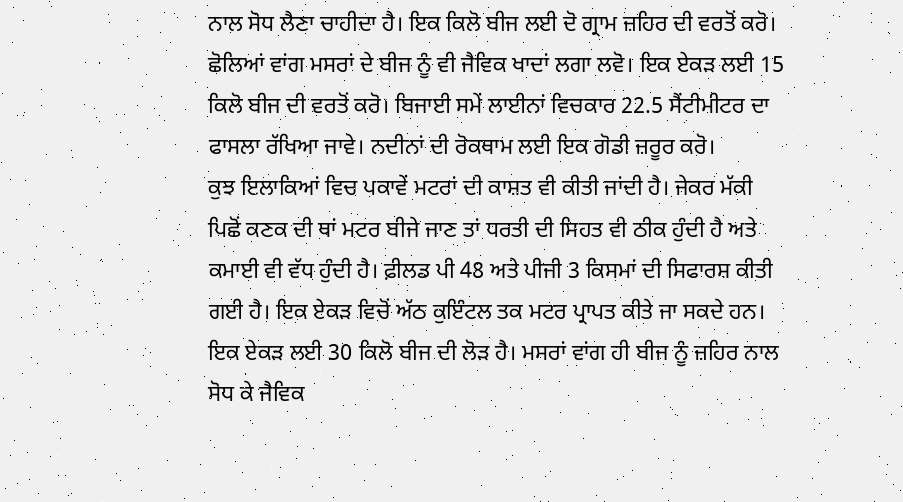ਨਾਲ ਸੋਧ ਲੈਣਾ ਚਾਹੀਦਾ ਹੈ। ਇਕ ਕਿਲੋ ਬੀਜ ਲਈ ਦੋ ਗ੍ਰਾਮ ਜ਼ਹਿਰ ਦੀ ਵਰਤੋਂ ਕਰੋ। ਛੋਲਿਆਂ ਵਾਂਗ ਮਸਰਾਂ ਦੇ ਬੀਜ ਨੂੰ ਵੀ ਜੈਵਿਕ ਖਾਦਾਂ ਲਗਾ ਲਵੋ। ਇਕ ਏਕੜ ਲਈ 15 ਕਿਲੋ ਬੀਜ ਦੀ ਵਰਤੋਂ ਕਰੋ। ਬਿਜਾਈ ਸਮੇਂ ਲਾਈਨਾਂ ਵਿਚਕਾਰ 22.5 ਸੈਂਟੀਮੀਟਰ ਦਾ ਫਾਸਲਾ ਰੱਖਿਆ ਜਾਵੇ। ਨਦੀਨਾਂ ਦੀ ਰੋਕਥਾਮ ਲਈ ਇਕ ਗੋਡੀ ਜ਼ਰੂਰ ਕਰੋ।
ਕੁਝ ਇਲਾਕਿਆਂ ਵਿਚ ਪਕਾਵੇਂ ਮਟਰਾਂ ਦੀ ਕਾਸ਼ਤ ਵੀ ਕੀਤੀ ਜਾਂਦੀ ਹੈ। ਜੇਕਰ ਮੱਕੀ ਪਿਛੋਂ ਕਣਕ ਦੀ ਥਾਂ ਮਟਰ ਬੀਜੇ ਜਾਣ ਤਾਂ ਧਰਤੀ ਦੀ ਸਿਹਤ ਵੀ ਠੀਕ ਹੁੰਦੀ ਹੈ ਅਤੇ ਕਮਾਈ ਵੀ ਵੱਧ ਹੁੰਦੀ ਹੈ। ਫ਼ੀਲਡ ਪੀ 48 ਅਤੇ ਪੀਜੀ 3 ਕਿਸਮਾਂ ਦੀ ਸਿਫਾਰਸ਼ ਕੀਤੀ ਗਈ ਹੈ। ਇਕ ਏਕੜ ਵਿਚੋਂ ਅੱਠ ਕੁਇੰਟਲ ਤਕ ਮਟਰ ਪ੍ਰਾਪਤ ਕੀਤੇ ਜਾ ਸਕਦੇ ਹਨ। ਇਕ ਏਕੜ ਲਈ 30 ਕਿਲੋ ਬੀਜ ਦੀ ਲੋੜ ਹੈ। ਮਸਰਾਂ ਵਾਂਗ ਹੀ ਬੀਜ ਨੂੰ ਜ਼ਹਿਰ ਨਾਲ ਸੋਧ ਕੇ ਜੈਵਿਕ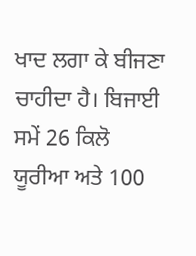ਖਾਦ ਲਗਾ ਕੇ ਬੀਜਣਾ ਚਾਹੀਦਾ ਹੈ। ਬਿਜਾਈ ਸਮੇਂ 26 ਕਿਲੋ ਯੂਰੀਆ ਅਤੇ 100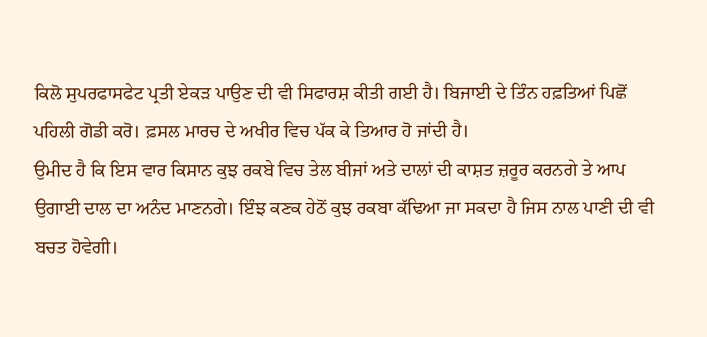ਕਿਲੋ ਸੁਪਰਫਾਸਫੇਟ ਪ੍ਰਤੀ ਏਕੜ ਪਾਉਣ ਦੀ ਵੀ ਸਿਫਾਰਸ਼ ਕੀਤੀ ਗਈ ਹੈ। ਬਿਜਾਈ ਦੇ ਤਿੰਨ ਹਫ਼ਤਿਆਂ ਪਿਛੋਂ ਪਹਿਲੀ ਗੋਡੀ ਕਰੋ। ਫ਼ਸਲ ਮਾਰਚ ਦੇ ਅਖੀਰ ਵਿਚ ਪੱਕ ਕੇ ਤਿਆਰ ਹੋ ਜਾਂਦੀ ਹੈ।
ਉਮੀਦ ਹੈ ਕਿ ਇਸ ਵਾਰ ਕਿਸਾਨ ਕੁਝ ਰਕਬੇ ਵਿਚ ਤੇਲ ਬੀਜਾਂ ਅਤੇ ਦਾਲਾਂ ਦੀ ਕਾਸ਼ਤ ਜ਼ਰੂਰ ਕਰਨਗੇ ਤੇ ਆਪ ਉਗਾਈ ਦਾਲ ਦਾ ਅਨੰਦ ਮਾਣਨਗੇ। ਇੰਝ ਕਣਕ ਹੇਠੋਂ ਕੁਝ ਰਕਬਾ ਕੱਢਿਆ ਜਾ ਸਕਦਾ ਹੈ ਜਿਸ ਨਾਲ ਪਾਣੀ ਦੀ ਵੀ ਬਚਤ ਹੋਵੇਗੀ।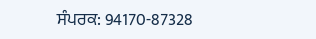ਸੰਪਰਕ: 94170-87328